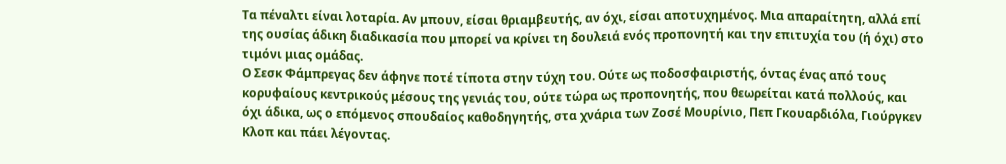Τα πέναλτι είναι λοταρία. Αν μπουν, είσαι θριαμβευτής, αν όχι, είσαι αποτυχημένος. Μια απαραίτητη, αλλά επί της ουσίας άδικη διαδικασία που μπορεί να κρίνει τη δουλειά ενός προπονητή και την επιτυχία του (ή όχι) στο τιμόνι μιας ομάδας.
Ο Σεσκ Φάμπρεγας δεν άφηνε ποτέ τίποτα στην τύχη του. Ούτε ως ποδοσφαιριστής, όντας ένας από τους κορυφαίους κεντρικούς μέσους της γενιάς του, ούτε τώρα ως προπονητής, που θεωρείται κατά πολλούς, και όχι άδικα, ως ο επόμενος σπουδαίος καθοδηγητής, στα χνάρια των Ζοσέ Μουρίνιο, Πεπ Γκουαρδιόλα, Γιούργκεν Κλοπ και πάει λέγοντας.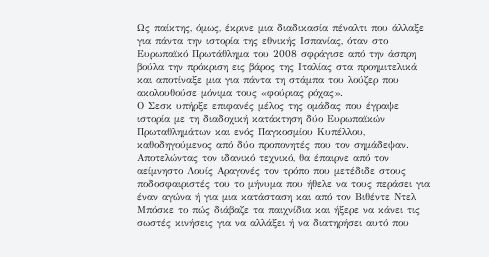Ως παίκτης, όμως, έκρινε μια διαδικασία πέναλτι που άλλαξε για πάντα την ιστορία της εθνικής Ισπανίας, όταν στο Ευρωπαϊκό Πρωτάθλημα του 2008 σφράγισε από την άσπρη βούλα την πρόκριση εις βάρος της Ιταλίας στα προημιτελικά και αποτίναξε μια για πάντα τη στάμπα του λούζερ που ακολουθούσε μόνιμα τους «φούριας ρόχας».
Ο Σεσκ υπήρξε επιφανές μέλος της ομάδας που έγραψε ιστορία με τη διαδοχική κατάκτηση δύο Ευρωπαϊκών Πρωταθλημάτων και ενός Παγκοσμίου Κυπέλλου, καθοδηγούμενος από δύο προπονητές που τον σημάδεψαν.
Αποτελώντας τον ιδανικό τεχνικό, θα έπαιρνε από τον αείμνηστο Λουίς Αραγονές τον τρόπο που μετέδιδε στους ποδοσφαιριστές του το μήνυμα που ήθελε να τους περάσει για έναν αγώνα ή για μια κατάσταση και από τον Βιθέντε Ντελ Μπόσκε το πώς διάβαζε τα παιχνίδια και ήξερε να κάνει τις σωστές κινήσεις για να αλλάξει ή να διατηρήσει αυτό που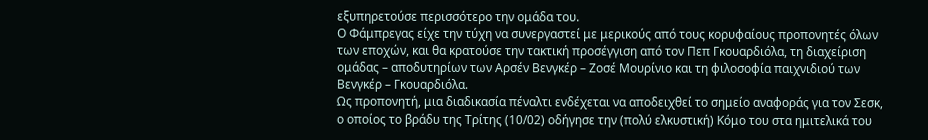εξυπηρετούσε περισσότερο την ομάδα του.
Ο Φάμπρεγας είχε την τύχη να συνεργαστεί με μερικούς από τους κορυφαίους προπονητές όλων των εποχών, και θα κρατούσε την τακτική προσέγγιση από τον Πεπ Γκουαρδιόλα, τη διαχείριση ομάδας – αποδυτηρίων των Αρσέν Βενγκέρ – Ζοσέ Μουρίνιο και τη φιλοσοφία παιχνιδιού των Βενγκέρ – Γκουαρδιόλα.
Ως προπονητή, μια διαδικασία πέναλτι ενδέχεται να αποδειχθεί το σημείο αναφοράς για τον Σεσκ, ο οποίος το βράδυ της Τρίτης (10/02) οδήγησε την (πολύ ελκυστική) Κόμο του στα ημιτελικά του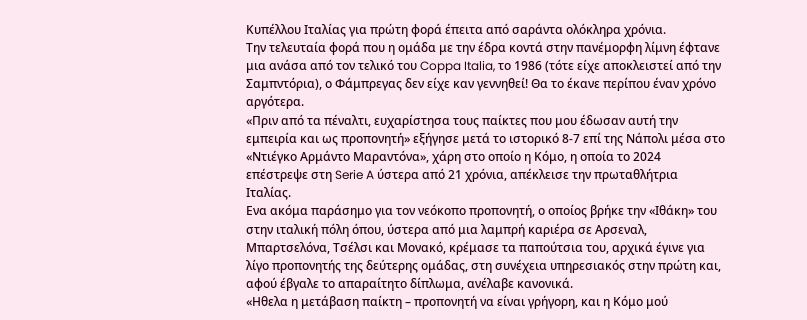Κυπέλλου Ιταλίας για πρώτη φορά έπειτα από σαράντα ολόκληρα χρόνια.
Την τελευταία φορά που η ομάδα με την έδρα κοντά στην πανέμορφη λίμνη έφτανε μια ανάσα από τον τελικό του Coppa Italia, το 1986 (τότε είχε αποκλειστεί από την Σαμπντόρια), ο Φάμπρεγας δεν είχε καν γεννηθεί! Θα το έκανε περίπου έναν χρόνο αργότερα.
«Πριν από τα πέναλτι, ευχαρίστησα τους παίκτες που μου έδωσαν αυτή την εμπειρία και ως προπονητή» εξήγησε μετά το ιστορικό 8-7 επί της Νάπολι μέσα στο «Ντιέγκο Αρμάντο Μαραντόνα», χάρη στο οποίο η Κόμο, η οποία το 2024 επέστρεψε στη Serie A ύστερα από 21 χρόνια, απέκλεισε την πρωταθλήτρια Ιταλίας.
Eνα ακόμα παράσημο για τον νεόκοπο προπονητή, ο οποίος βρήκε την «Ιθάκη» του στην ιταλική πόλη όπου, ύστερα από μια λαμπρή καριέρα σε Αρσεναλ, Μπαρτσελόνα, Τσέλσι και Μονακό, κρέμασε τα παπούτσια του, αρχικά έγινε για λίγο προπονητής της δεύτερης ομάδας, στη συνέχεια υπηρεσιακός στην πρώτη και, αφού έβγαλε το απαραίτητο δίπλωμα, ανέλαβε κανονικά.
«Ηθελα η μετάβαση παίκτη – προπονητή να είναι γρήγορη, και η Κόμο μού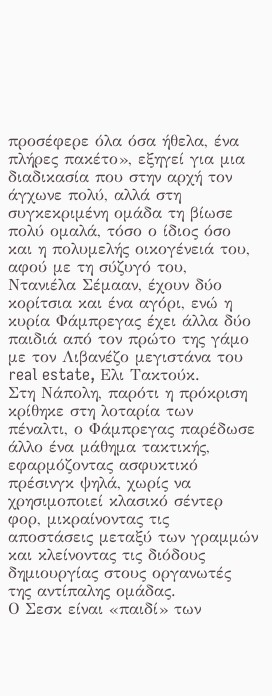προσέφερε όλα όσα ήθελα, ένα πλήρες πακέτο», εξηγεί για μια διαδικασία που στην αρχή τον άγχωνε πολύ, αλλά στη συγκεκριμένη ομάδα τη βίωσε πολύ ομαλά, τόσο ο ίδιος όσο και η πολυμελής οικογένειά του, αφού με τη σύζυγό του, Ντανιέλα Σέμααν, έχουν δύο κορίτσια και ένα αγόρι, ενώ η κυρία Φάμπρεγας έχει άλλα δύο παιδιά από τον πρώτο της γάμο με τον Λιβανέζο μεγιστάνα του real estate, Ελι Τακτούκ.
Στη Νάπολη, παρότι η πρόκριση κρίθηκε στη λοταρία των πέναλτι, ο Φάμπρεγας παρέδωσε άλλο ένα μάθημα τακτικής, εφαρμόζοντας ασφυκτικό πρέσινγκ ψηλά, χωρίς να χρησιμοποιεί κλασικό σέντερ φορ, μικραίνοντας τις αποστάσεις μεταξύ των γραμμών και κλείνοντας τις διόδους δημιουργίας στους οργανωτές της αντίπαλης ομάδας.
Ο Σεσκ είναι «παιδί» των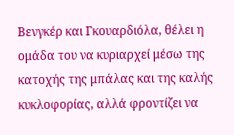Βενγκέρ και Γκουαρδιόλα, θέλει η ομάδα του να κυριαρχεί μέσω της κατοχής της μπάλας και της καλής κυκλοφορίας, αλλά φροντίζει να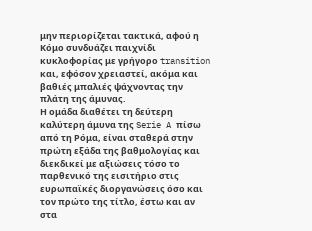μην περιορίζεται τακτικά, αφού η Κόμο συνδυάζει παιχνίδι κυκλοφορίας με γρήγορο transition και, εφόσον χρειαστεί, ακόμα και βαθιές μπαλιές ψάχνοντας την πλάτη της άμυνας.
Η ομάδα διαθέτει τη δεύτερη καλύτερη άμυνα της Serie A πίσω από τη Ρόμα, είναι σταθερά στην πρώτη εξάδα της βαθμολογίας και διεκδικεί με αξιώσεις τόσο το παρθενικό της εισιτήριο στις ευρωπαϊκές διοργανώσεις όσο και τον πρώτο της τίτλο, έστω και αν στα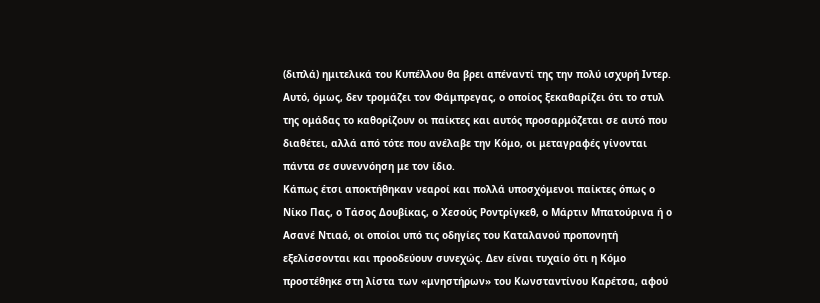(διπλά) ημιτελικά του Κυπέλλου θα βρει απέναντί της την πολύ ισχυρή Ιντερ.
Αυτό, όμως, δεν τρομάζει τον Φάμπρεγας, ο οποίος ξεκαθαρίζει ότι το στυλ της ομάδας το καθορίζουν οι παίκτες και αυτός προσαρμόζεται σε αυτό που διαθέτει, αλλά από τότε που ανέλαβε την Κόμο, οι μεταγραφές γίνονται πάντα σε συνεννόηση με τον ίδιο.
Κάπως έτσι αποκτήθηκαν νεαροί και πολλά υποσχόμενοι παίκτες όπως ο Νίκο Πας, ο Τάσος Δουβίκας, ο Χεσούς Ροντρίγκεθ, ο Μάρτιν Μπατούρινα ή ο Ασανέ Ντιαό, οι οποίοι υπό τις οδηγίες του Καταλανού προπονητή εξελίσσονται και προοδεύουν συνεχώς. Δεν είναι τυχαίο ότι η Κόμο προστέθηκε στη λίστα των «μνηστήρων» του Κωνσταντίνου Καρέτσα, αφού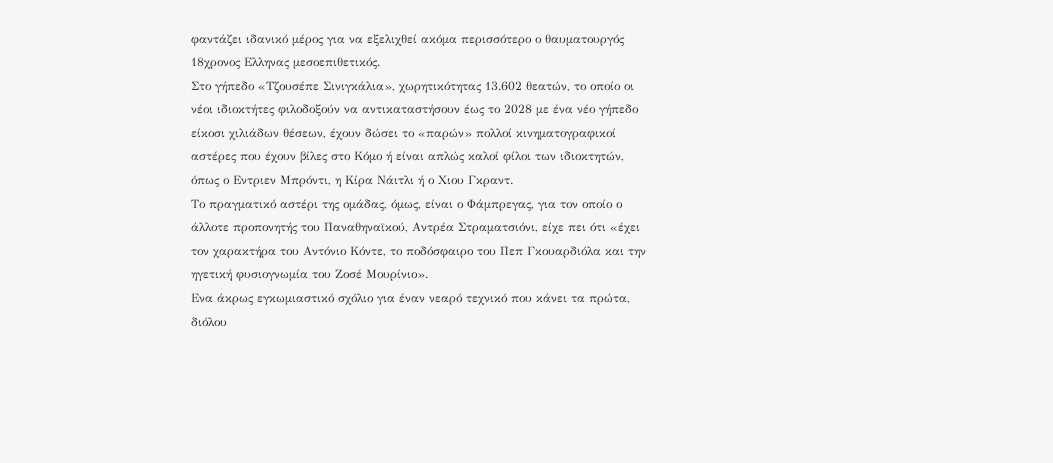φαντάζει ιδανικό μέρος για να εξελιχθεί ακόμα περισσότερο ο θαυματουργός 18χρονος Ελληνας μεσοεπιθετικός.
Στο γήπεδο «Τζουσέπε Σινιγκάλια», χωρητικότητας 13.602 θεατών, το οποίο οι νέοι ιδιοκτήτες φιλοδοξούν να αντικαταστήσουν έως το 2028 με ένα νέο γήπεδο είκοσι χιλιάδων θέσεων, έχουν δώσει το «παρών» πολλοί κινηματογραφικοί αστέρες που έχουν βίλες στο Κόμο ή είναι απλώς καλοί φίλοι των ιδιοκτητών, όπως ο Eντριεν Μπρόντι, η Κίρα Νάιτλι ή ο Χιου Γκραντ.
Το πραγματικό αστέρι της ομάδας, όμως, είναι ο Φάμπρεγας, για τον οποίο ο άλλοτε προπονητής του Παναθηναϊκού, Αντρέα Στραματσιόνι, είχε πει ότι «έχει τον χαρακτήρα του Αντόνιο Κόντε, το ποδόσφαιρο του Πεπ Γκουαρδιόλα και την ηγετική φυσιογνωμία του Ζοσέ Μουρίνιο».
Ενα άκρως εγκωμιαστικό σχόλιο για έναν νεαρό τεχνικό που κάνει τα πρώτα, διόλου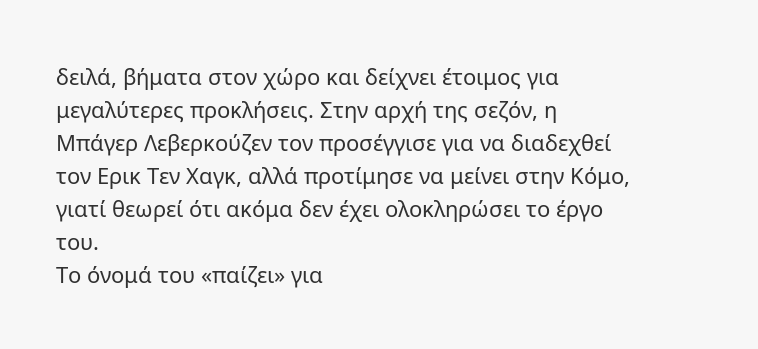δειλά, βήματα στον χώρο και δείχνει έτοιμος για μεγαλύτερες προκλήσεις. Στην αρχή της σεζόν, η Μπάγερ Λεβερκούζεν τον προσέγγισε για να διαδεχθεί τον Ερικ Τεν Χαγκ, αλλά προτίμησε να μείνει στην Κόμο, γιατί θεωρεί ότι ακόμα δεν έχει ολοκληρώσει το έργο του.
Το όνομά του «παίζει» για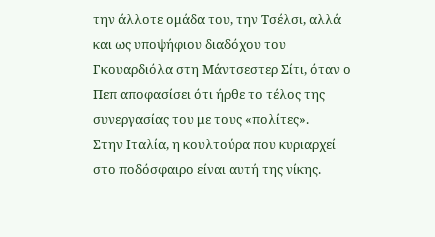την άλλοτε ομάδα του, την Τσέλσι, αλλά και ως υποψήφιου διαδόχου του Γκουαρδιόλα στη Μάντσεστερ Σίτι, όταν ο Πεπ αποφασίσει ότι ήρθε το τέλος της συνεργασίας του με τους «πολίτες».
Στην Ιταλία, η κουλτούρα που κυριαρχεί στο ποδόσφαιρο είναι αυτή της νίκης.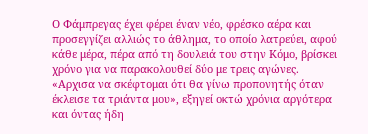Ο Φάμπρεγας έχει φέρει έναν νέο, φρέσκο αέρα και προσεγγίζει αλλιώς το άθλημα, το οποίο λατρεύει, αφού κάθε μέρα, πέρα από τη δουλειά του στην Κόμο, βρίσκει χρόνο για να παρακολουθεί δύο με τρεις αγώνες.
«Αρχισα να σκέφτομαι ότι θα γίνω προπονητής όταν έκλεισε τα τριάντα μου», εξηγεί οκτώ χρόνια αργότερα και όντας ήδη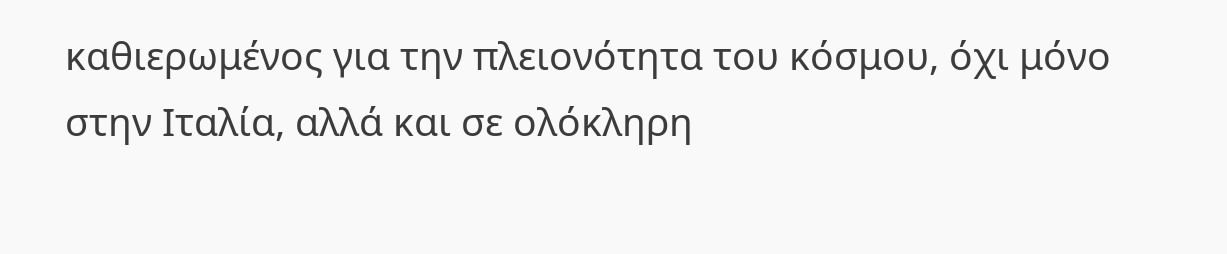καθιερωμένος για την πλειονότητα του κόσμου, όχι μόνο στην Ιταλία, αλλά και σε ολόκληρη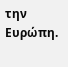την Ευρώπη.